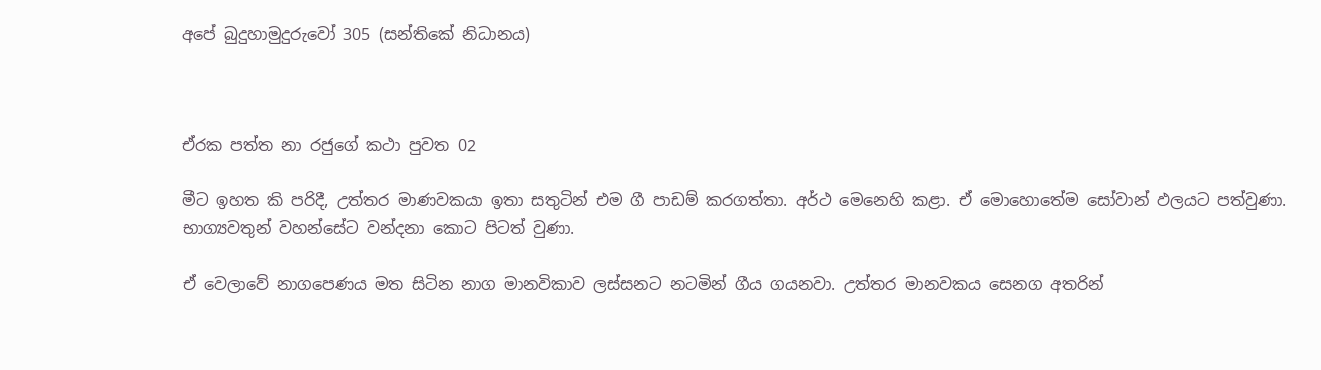අපේ බුදුහාමුදුරුවෝ 305 (සන්තිකේ නිධානය)



ඒරක පත්ත නා රජුගේ කථා පුවත 02

මීට ඉහත කි පරිදී, උත්තර මාණවකයා ඉතා සතුටින් එම ගී පාඩම් කරගත්තා. අර්ථ මෙනෙහි කළා. ඒ මොහොතේම සෝවාන් ඵලයට පත්වුණා. භාග්‍යවතුන් වහන්සේට වන්දනා කොට පිටත් වුණා.

ඒ වෙලාවේ නාගපෙණය මත සිටින නාග මානවිකාව ලස්සනට නටමින් ගීය ගයනවා. උත්තර මානවකය සෙනග අතරින්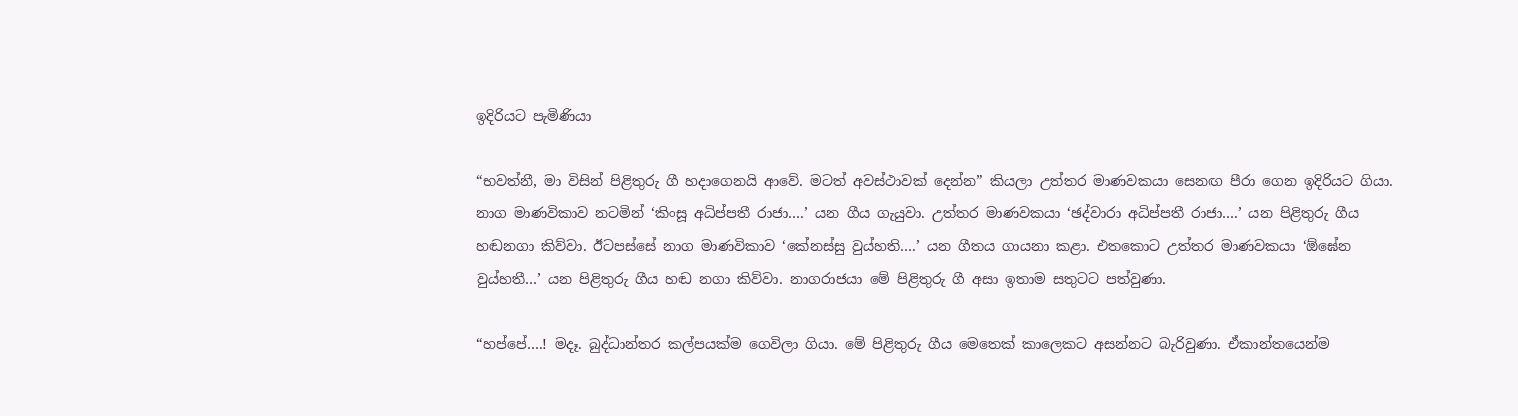ඉදිරියට පැමිණියා

“භවත්නී, මා විසින් පිළිතුරු ගී හදාගෙනයි ආවේ. මටත් අවස්ථාවක් දෙන්න” කියලා උත්තර මාණවකයා සෙනඟ පීරා ගෙන ඉදිරියට ගියා. නාග මාණවිකාව නටමින් ‘කිංසූ අධිප්පතී රාජා….’ යන ගීය ගැයුවා. උත්තර මාණවකයා ‘ඡද්වාරා අධිප්පතී රාජා….’ යන පිළිතුරු ගීය හඬනගා කිව්වා. ඊටපස්සේ නාග මාණවිකාව ‘කේනස්සු වුය්හති….’ යන ගීතය ගායනා කළා. එතකොට උත්තර මාණවකයා ‘ඕඝේන වුය්හතී…’ යන පිළිතුරු ගීය හඬ නගා කිව්වා. නාගරාජයා මේ පිළිතුරු ගී අසා ඉතාම සතුටට පත්වුණා.

“හප්පේ….! මදෑ. බුද්ධාන්තර කල්පයක්ම ගෙවිලා ගියා. මේ පිළිතුරු ගීය මෙතෙක් කාලෙකට අසන්නට බැරිවුණා. ඒකාන්තයෙන්ම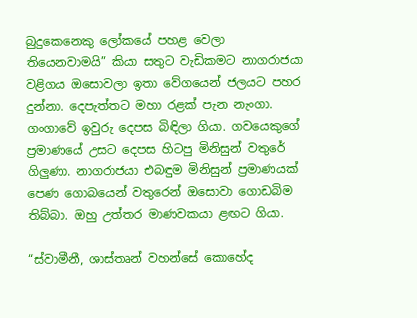බුදුකෙනෙකු ලෝකයේ පහළ වෙලා තියෙනවාමයි” කියා සතුට වැඩිකමට නාගරාජයා වළිගය ඔසොවලා ඉතා වේගයෙන් ජලයට පහර දුන්නා. දෙපැත්තට මහා රළක් පැන නැංගා. ගංගාවේ ඉවුරු දෙපස බිඳිලා ගියා. ගවයෙකුගේ ප්‍රමාණයේ උසට දෙපස හිටපු මිනිසුන් වතුරේ ගිලුණා. නාගරාජයා එබඳුම මිනිසුන් ප්‍රමාණයක් පෙණ ගොබයෙන් වතුරෙන් ඔසොවා ගොඩබිම තිබ්බා. ඔහු උත්තර මාණවකයා ළඟට ගියා.

“ස්වාමීනී, ශාස්තෘන් වහන්සේ කොහේද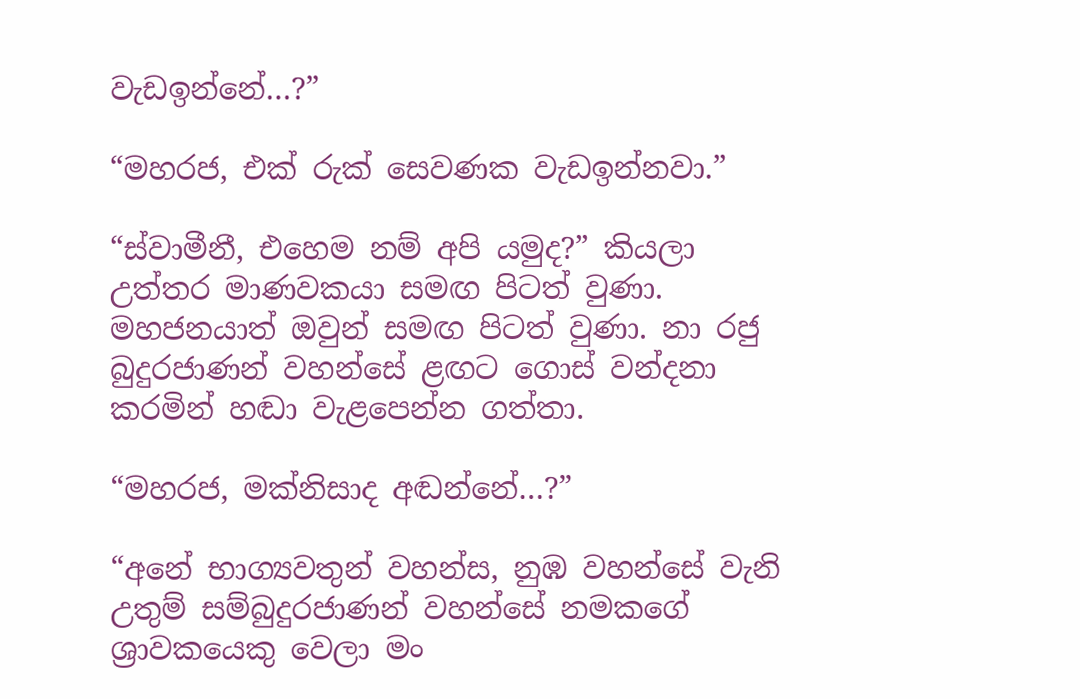වැඩඉන්නේ…?”

“මහරජ, එක් රුක් සෙවණක වැඩඉන්නවා.”

“ස්වාමීනී, එහෙම නම් අපි යමුද?” කියලා උත්තර මාණවකයා සමඟ පිටත් වුණා. මහජනයාත් ඔවුන් සමඟ පිටත් වුණා. නා රජු බුදුරජාණන් වහන්සේ ළඟට ගොස් වන්දනා කරමින් හඬා වැළපෙන්න ගත්තා.

“මහරජ, මක්නිසාද අඬන්නේ…?”

“අනේ භාග්‍යවතුන් වහන්ස, නුඹ වහන්සේ වැනි උතුම් සම්බුදුරජාණන් වහන්සේ නමකගේ ශ්‍රාවකයෙකු වෙලා මං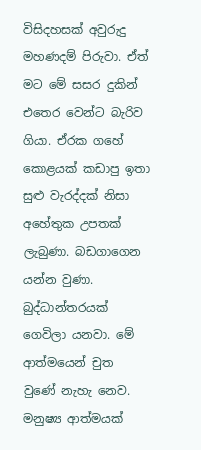විසිදහසක් අවුරුදු මහණදම් පිරුවා. ඒත් මට මේ සසර දුකින් එතෙර වෙන්ට බැරිව ගියා. ඒරක ගහේ කොළයක් කඩාපු ඉතා සුළු වැරද්දක් නිසා අහේතුක උපතක් ලැබුණා. බඩගාගෙන යන්න වුණා. බුද්ධාන්තරයක් ගෙවිලා යනවා. මේ ආත්මයෙන් චුත වුණේ නැහැ නෙව. මනුෂ්‍ය ආත්මයක්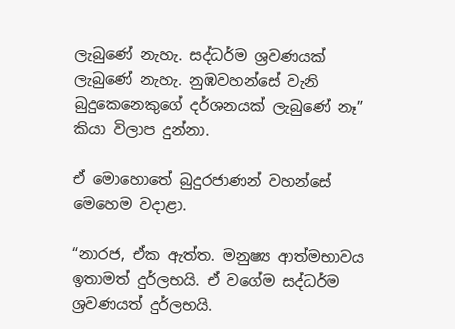ලැබුණේ නැහැ. සද්ධර්ම ශ්‍රවණයක් ලැබුණේ නැහැ. නුඹවහන්සේ වැනි බුදුකෙනෙකුගේ දර්ශනයක් ලැබුණේ නෑ” කියා විලාප දුන්නා.

ඒ මොහොතේ බුදුරජාණන් වහන්සේ මෙහෙම වදාළා.

“නාරජ, ඒක ඇත්ත. මනුෂ්‍ය ආත්මභාවය ඉතාමත් දුර්ලභයි. ඒ වගේම සද්ධර්ම ශ්‍රවණයත් දුර්ලභයි.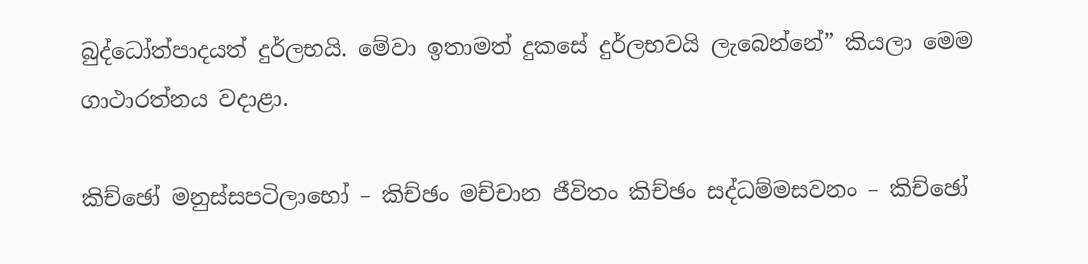බුද්ධෝත්පාදයත් දුර්ලභයි. මේවා ඉතාමත් දුකසේ දුර්ලභවයි ලැබෙන්නේ” කියලා මෙම ගාථාරත්නය වදාළා.

කිච්ඡෝ මනුස්සපටිලාභෝ – කිච්ඡං මච්චාන ජීවිතං කිච්ඡං සද්ධම්මසවනං – කිච්ඡෝ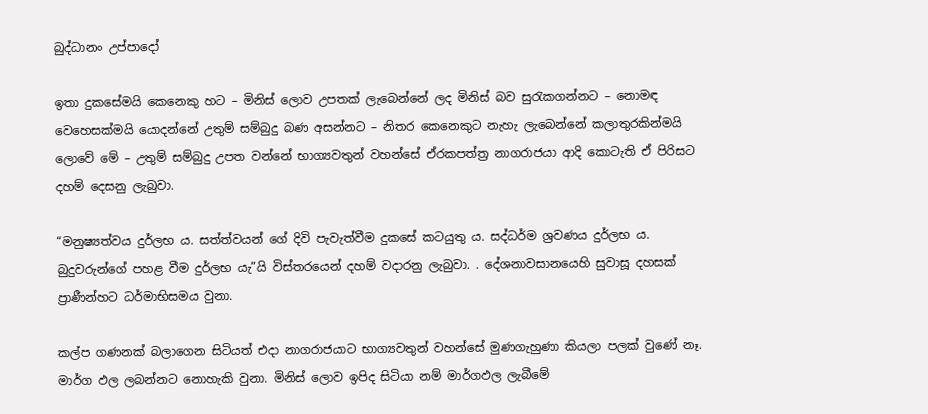බුද්ධානං උප්පාදෝ

ඉතා දුකසේමයි කෙනෙකු හට – මිනිස් ලොව උපතක් ලැබෙන්නේ ලද මිනිස් බව සුරැකගන්නට – නොමඳ වෙහෙසක්මයි යොදන්නේ උතුම් සම්බුදු බණ අසන්නට – නිතර කෙනෙකුට නැහැ ලැබෙන්නේ කලාතුරකින්මයි ලොවේ මේ – උතුම් සම්බුදු උපත වන්නේ භාග්‍යවතුන් වහන්සේ ඒරකපත්ත්‍ර නාගරාජයා ආදි කොටැති ඒ පිරිසට දහම් දෙසනු ලැබුවා.

“මනුෂ්‍යත්වය දුර්ලභ ය. සත්ත්වයන් ගේ දිවි පැවැත්වීම දුකසේ කටයුතු ය. සද්ධර්ම ශ්‍රවණය දුර්ලභ ය. බුදුවරුන්ගේ පහළ වීම දුර්ලභ යැ”යි විස්තරයෙන් දහම් වදාරනු ලැබුවා. . දේශනාවසානයෙහි සුවාසූ දහසක් ප්‍රාණීන්හට ධර්මාභිසමය වුනා.

කල්ප ගණනක් බලාගෙන සිටියත් එදා නාගරාජයාට භාග්‍යවතුන් වහන්සේ මුණගැහුණා කියලා පලක් වුණේ නෑ. මාර්ග ඵල ලබන්නට නොහැකි වුනා. මිනිස් ලොව ඉපිද සිටියා නම් මාර්ගඵල ලැබීමේ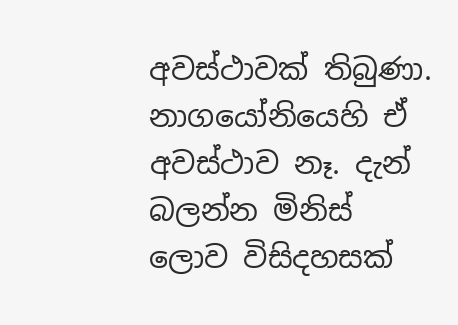අවස්ථාවක් තිබුණා. නාගයෝනියෙහි ඒ අවස්ථාව නෑ. දැන් බලන්න මිනිස් ලොව විසිදහසක්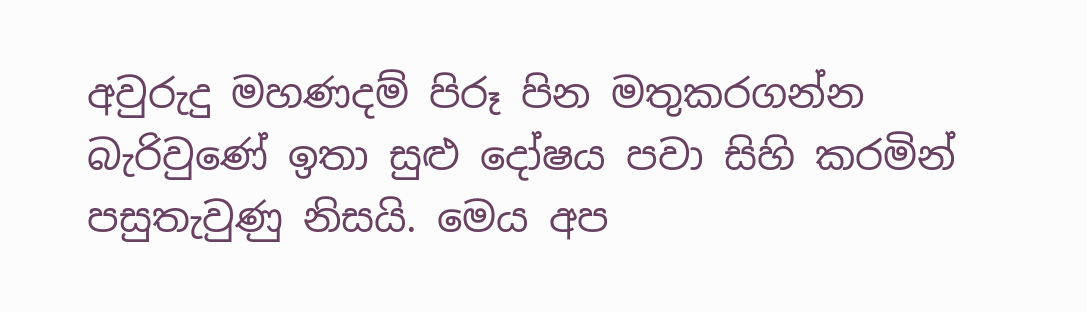අවුරුදු මහණදම් පිරූ පින මතුකරගන්න බැරිවුණේ ඉතා සුළු දෝෂය පවා සිහි කරමින් පසුතැවුණු නිසයි. මෙය අප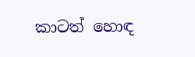කාටත් හොඳ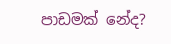පාඩමක් නේද?